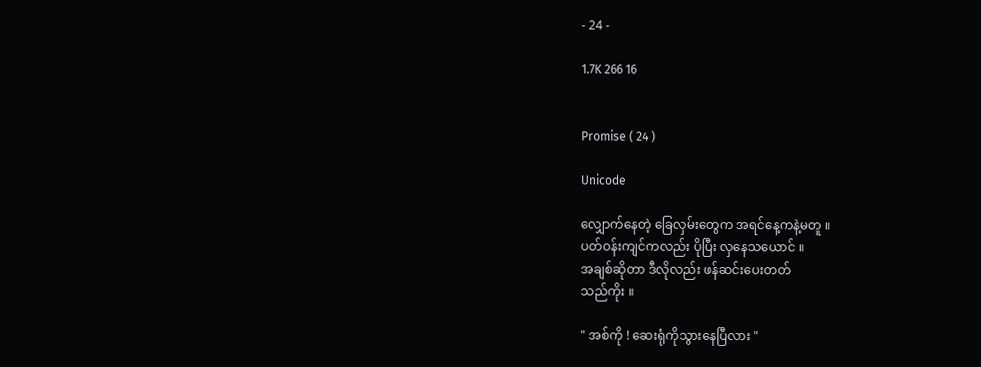- 24 -

1.7K 266 16


Promise ( 24 )

Unicode

လျှောက်နေတဲ့ ခြေလှမ်းတွေက အရင်နေ့ကနဲ့မတူ ။
ပတ်ဝန်းကျင်ကလည်း ပိုပြီး လှနေသယောင် ။
အချစ်ဆိုတာ ဒီလိုလည်း ဖန်ဆင်းပေးတတ်
သည်ကိုး ။

" အစ်ကို ! ဆေးရုံကိုသွားနေပြီလား "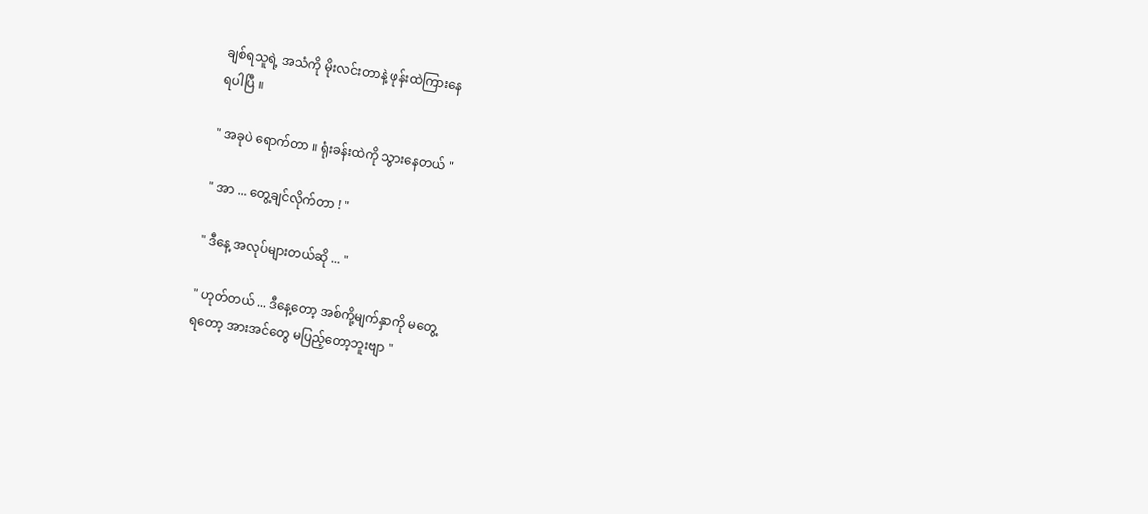ချစ်ရသူရဲ့ အသံကို မိုးလင်းတာနဲ့ ဖုန်းထဲကြားနေ
ရပါပြီ ။

" အခုပဲ ရောက်တာ ။ ရုံးခန်းထဲကို သွားနေတယ် "

" အာ ... တွေ့ချင်လိုက်တာ ! "

" ဒီနေ့ အလုပ်များတယ်ဆို ... "

" ဟုတ်တယ် ... ဒီနေ့တော့ အစ်ကို့မျက်နှာကို မတွေ့
ရတော့ အားအင်တွေ မပြည့်တော့ဘူးဗျာ "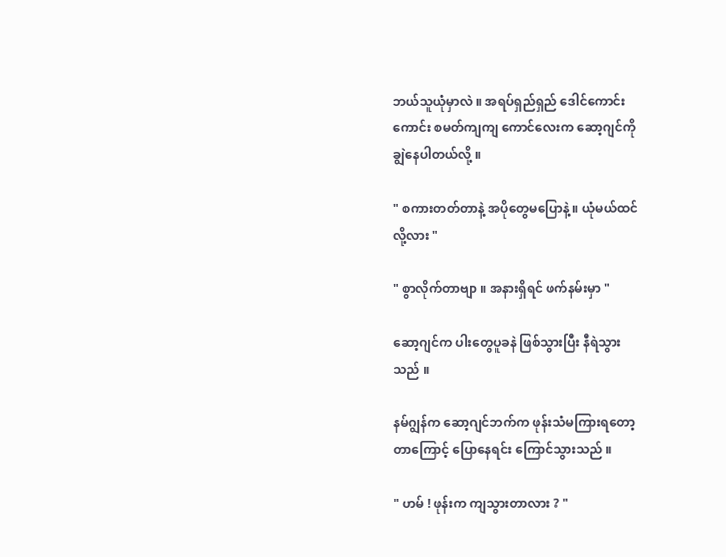ဘယ်သူယုံမှာလဲ ။ အရပ်ရှည်ရှည် ဒေါင်ကောင်း
ကောင်း စမတ်ကျကျ ကောင်လေးက ဆော့ဂျင်ကို
ချွဲနေပါတယ်လို့ ။

" စကားတတ်တာနဲ့ အပိုတွေမပြောနဲ့ ။ ယုံမယ်ထင်
လို့လား "

" စွာလိုက်တာဗျာ ။ အနားရှိရင် ဖက်နမ်းမှာ "

ဆော့ဂျင်က ပါးတွေပူခနဲ ဖြစ်သွားပြီး နီရဲသွား
သည် ။

နမ်ဂျွန်က ဆော့ဂျင်ဘက်က ဖုန်းသံမကြားရတော့
တာကြောင့် ပြောနေရင်း ကြောင်သွားသည် ။

" ဟမ် ! ဖုန်းက ကျသွားတာလား ? "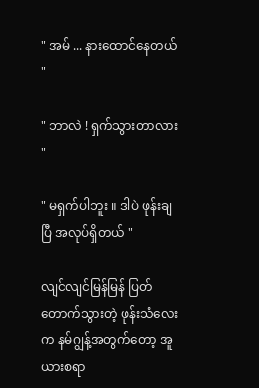" အမ် ... နားထောင်နေတယ် "

" ဘာလဲ ! ရှက်သွားတာလား "

" မရှက်ပါဘူး ။ ဒါပဲ ဖုန်းချပြီ အလုပ်ရှိတယ် "

လျင်လျင်မြန်မြန် ပြတ်တောက်သွားတဲ့ ဖုန်းသံလေး
က နမ်ဂျွန့်အတွက်တော့ အူယားစရာ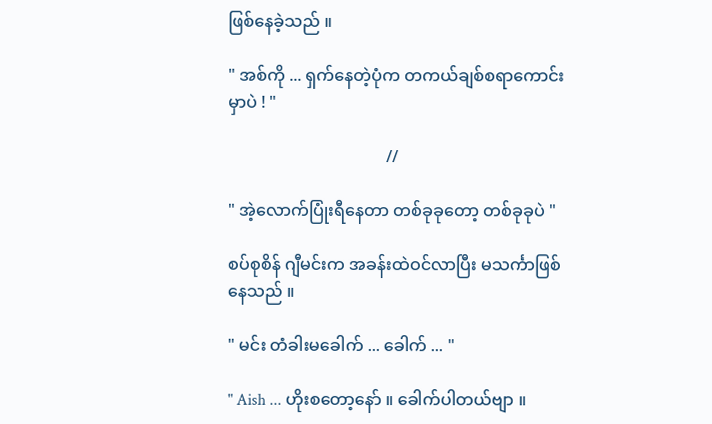ဖြစ်နေခဲ့သည် ။

" အစ်ကို ... ရှက်နေတဲ့ပုံက တကယ်ချစ်စရာကောင်း
မှာပဲ ! "

                                      //

" အဲ့လောက်ပြုံးရီနေတာ တစ်ခုခုတော့ တစ်ခုခုပဲ "

စပ်စုစိန် ဂျီမင်းက အခန်းထဲဝင်လာပြီး မသင်္ကာဖြစ်
နေသည် ။

" မင်း တံခါးမခေါက် ... ခေါက် ... "

" Aish ... ဟိုးစတော့နော် ။ ခေါက်ပါတယ်ဗျာ ။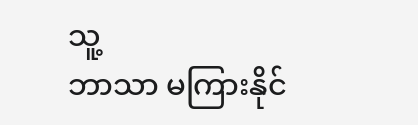သူ့
ဘာသာ မကြားနိုင်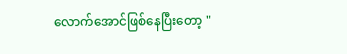လောက်အောင်ဖြစ်နေပြီးတော့ "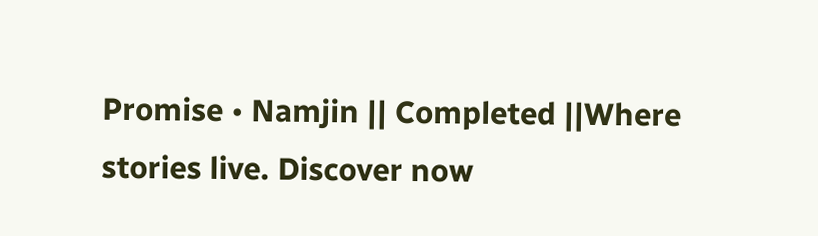Promise • Namjin || Completed ||Where stories live. Discover now